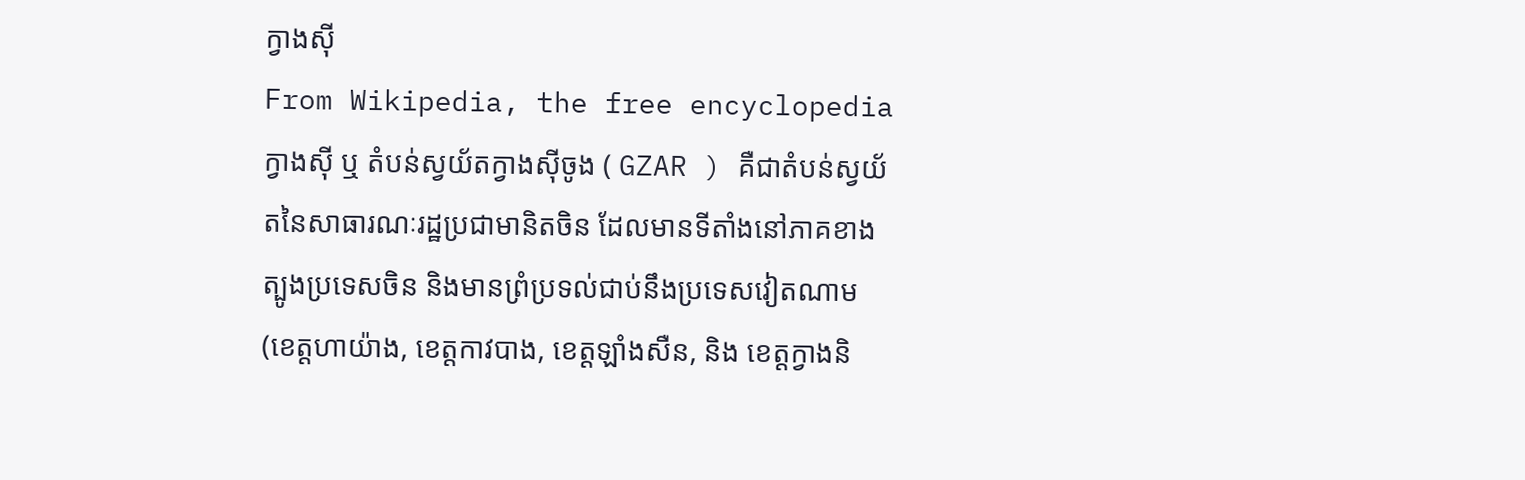ក្វាងស៊ី
From Wikipedia, the free encyclopedia
ក្វាងស៊ី ឬ តំបន់ស្វយ័តក្វាងស៊ីចូង ( GZAR ) គឺជាតំបន់ស្វយ័តនៃសាធារណៈរដ្ឋប្រជាមានិតចិន ដែលមានទីតាំងនៅភាគខាងត្បូងប្រទេសចិន និងមានព្រំប្រទល់ជាប់នឹងប្រទេសវៀតណាម (ខេត្តហាយ៉ាង, ខេត្តកាវបាង, ខេត្តឡាំងសឺន, និង ខេត្តក្វាងនិ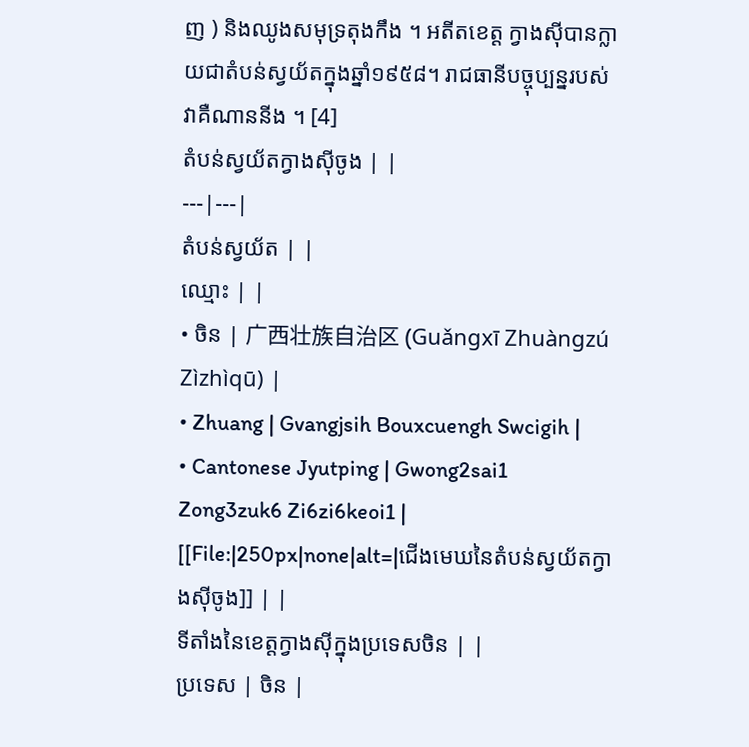ញ ) និងឈូងសមុទ្រតុងកឹង ។ អតីតខេត្ត ក្វាងស៊ីបានក្លាយជាតំបន់ស្វយ័តក្នុងឆ្នាំ១៩៥៨។ រាជធានីបច្ចុប្បន្នរបស់វាគឺណាននីង ។ [4]
តំបន់ស្វយ័តក្វាងស៊ីចូង | |
---|---|
តំបន់ស្វយ័ត | |
ឈ្មោះ | |
• ចិន | 广西壮族自治区 (Guǎngxī Zhuàngzú Zìzhìqū) |
• Zhuang | Gvangjsih Bouxcuengh Swcigih |
• Cantonese Jyutping | Gwong2sai1 Zong3zuk6 Zi6zi6keoi1 |
[[File:|250px|none|alt=|ជើងមេឃនៃតំបន់ស្វយ័តក្វាងស៊ីចូង]] | |
ទីតាំងនៃខេត្តក្វាងស៊ីក្នុងប្រទេសចិន | |
ប្រទេស | ចិន |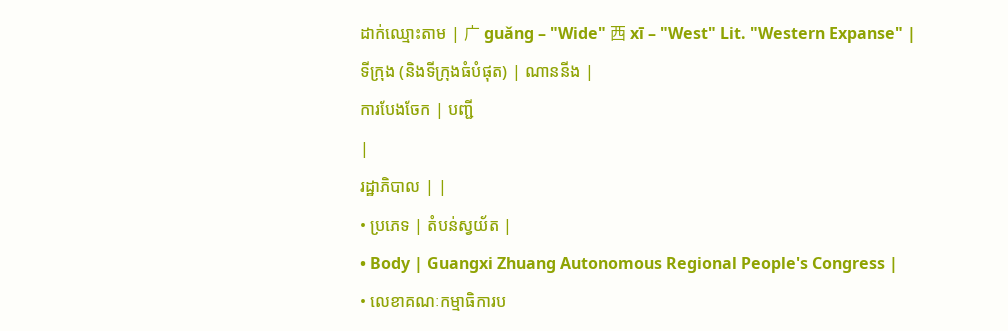ដាក់ឈ្មោះតាម | 广 guǎng – "Wide" 西 xī – "West" Lit. "Western Expanse" |
ទីក្រុង (និងទីក្រុងធំបំផុត) | ណាននីង |
ការបែងចែក | បញ្ជី
|
រដ្ឋាភិបាល | |
• ប្រភេទ | តំបន់ស្វយ័ត |
• Body | Guangxi Zhuang Autonomous Regional People's Congress |
• លេខាគណៈកម្មាធិការប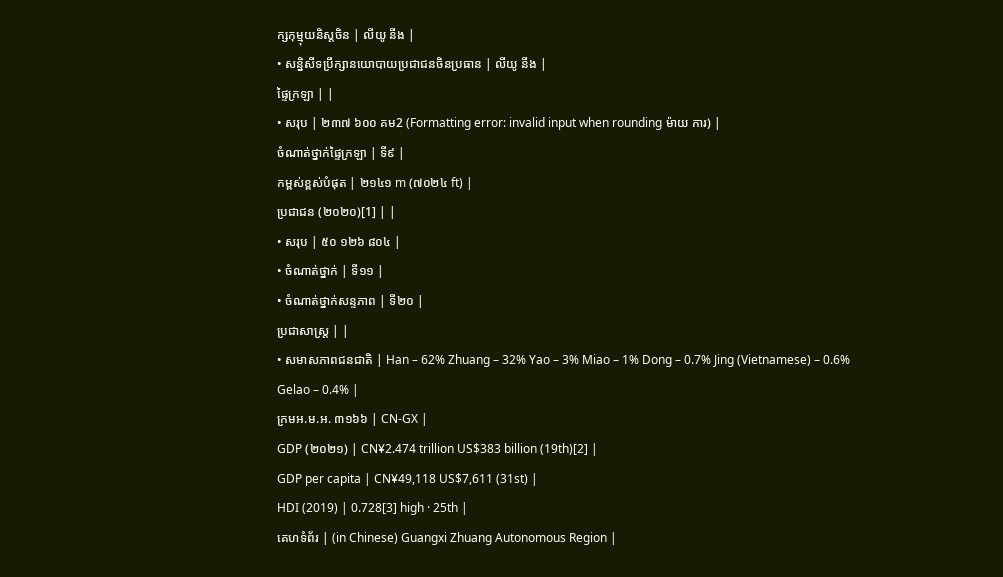ក្សកុម្មុយនិស្តចិន | លីយូ នីង |
• សន្និសីទប្រឹក្សានយោបាយប្រជាជនចិនប្រធាន | លីយូ នីង |
ផ្ទៃក្រឡា | |
• សរុប | ២៣៧ ៦០០ គម2 (Formatting error: invalid input when rounding ម៉ាយ ការ) |
ចំណាត់ថ្នាក់ផ្ទៃក្រឡា | ទី៩ |
កម្ពស់ខ្ពស់បំផុត | ២១៤១ m (៧០២៤ ft) |
ប្រជាជន (២០២០)[1] | |
• សរុប | ៥០ ១២៦ ៨០៤ |
• ចំណាត់ថ្នាក់ | ទី១១ |
• ចំណាត់ថ្នាក់សន្ទភាព | ទី២០ |
ប្រជាសាស្រ្ត | |
• សមាសភាពជនជាតិ | Han – 62% Zhuang – 32% Yao – 3% Miao – 1% Dong – 0.7% Jing (Vietnamese) – 0.6% Gelao – 0.4% |
ក្រមអ.ម.អ. ៣១៦៦ | CN-GX |
GDP (២០២១) | CN¥2.474 trillion US$383 billion (19th)[2] |
GDP per capita | CN¥49,118 US$7,611 (31st) |
HDI (2019) | 0.728[3] high · 25th |
គេហទំព័រ | (in Chinese) Guangxi Zhuang Autonomous Region |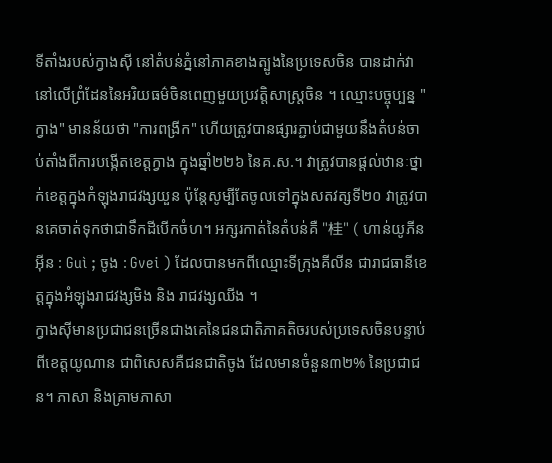ទីតាំងរបស់ក្វាងស៊ី នៅតំបន់ភ្នំនៅភាគខាងត្បូងនៃប្រទេសចិន បានដាក់វានៅលើព្រំដែននៃអរិយធម៌ចិនពេញមួយប្រវត្តិសាស្ត្រចិន ។ ឈ្មោះបច្ចុប្បន្ន "ក្វាង" មានន័យថា "ការពង្រីក" ហើយត្រូវបានផ្សារភ្ជាប់ជាមួយនឹងតំបន់ចាប់តាំងពីការបង្កើតខេត្តក្វាង ក្នុងឆ្នាំ២២៦ នៃគ.ស.។ វាត្រូវបានផ្តល់ឋានៈថ្នាក់ខេត្តក្នុងកំឡុងរាជវង្សយួន ប៉ុន្តែសូម្បីតែចូលទៅក្នុងសតវត្សទី២០ វាត្រូវបានគេចាត់ទុកថាជាទឹកដីបើកចំហ។ អក្សរកាត់នៃតំបន់គឺ "桂" ( ហាន់យូភីនអ៊ីន : Guì ; ចូង : Gvei ) ដែលបានមកពីឈ្មោះទីក្រុងគីលីន ជារាជធានីខេត្តក្នុងអំឡុងរាជវង្សមិង និង រាជវង្សឈីង ។
ក្វាងស៊ីមានប្រជាជនច្រើនជាងគេនៃជនជាតិភាគតិចរបស់ប្រទេសចិនបន្ទាប់ពីខេត្តយូណាន ជាពិសេសគឺជនជាតិចូង ដែលមានចំនួន៣២% នៃប្រជាជន។ ភាសា និងគ្រាមភាសា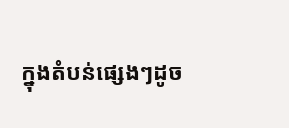ក្នុងតំបន់ផ្សេងៗដូច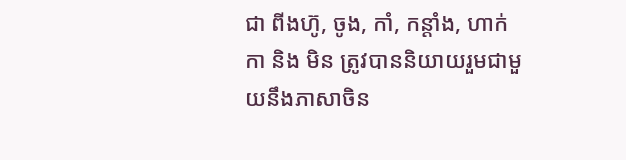ជា ពីងហ៊ូ, ចូង, កាំ, កន្តាំង, ហាក់កា និង មិន ត្រូវបាននិយាយរួមជាមួយនឹងភាសាចិន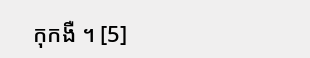កុកងឺ ។ [5]